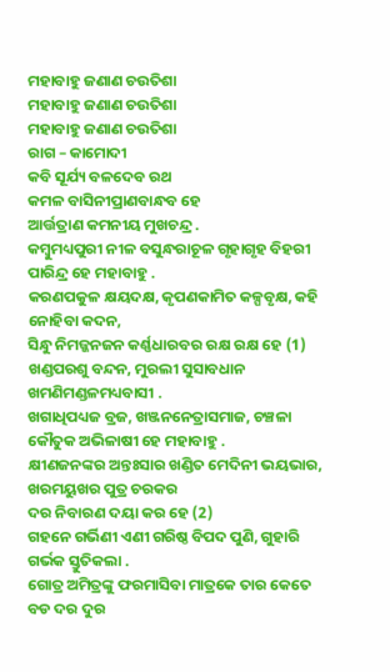ମହାବାହୁ ଜଣାଣ ଚଉତିଶା
ମହାବାହୁ ଜଣାଣ ଚଉତିଶା
ମହାବାହୁ ଜଣାଣ ଚଉତିଶା
ରାଗ – କାମୋଦୀ
କବି ସୂର୍ଯ୍ୟ ବଳଦେବ ରଥ
କମଳ ବାସିନୀପ୍ରାଣବାନ୍ଧବ ହେ
ଆର୍ତ୍ତତ୍ରାଣ କମନୀୟ ମୁଖଚନ୍ଦ୍ର .
କମ୍ବୁମଧ୍ୟପୁରୀ ନୀଳ ବସୁନ୍ଧରାଚୂଳ ଗୃହାଗୃହ ବିହରୀ ପାରିନ୍ଦ୍ର ହେ ମହାବାହୁ .
କରଣପକୁଳ କ୍ଷୟଦକ୍ଷ, କୃପଣକାମିତ କଳ୍ପବୃକ୍ଷ, କହି ନୋହିବା କଦନ,
ସିନ୍ଧୁ ନିମଜ୍ଜନଜନ କର୍ଣ୍ଣଧାରବର ରକ୍ଷ ରକ୍ଷ ହେ (1)
ଖଣ୍ଡପରଶୁ ବନ୍ଦନ, ମୁରଲୀ ସୁସାବଧାନ ଖମଣିମଣ୍ଡଳମଧ୍ୟବାସୀ .
ଖଗାଧିପଧ୍ୟଜ ବ୍ରଜ, ଖଞ୍ଜନନେତ୍ରାସମାଜ, ଚଞ୍ଚଳା କୌତୁକ ଅଭିଳାଷୀ ହେ ମହାବାହୁ .
କ୍ଷୀଣଜନଙ୍କର ଅନ୍ତଃସାର ଖଣ୍ଡିତ ମେଦିନୀ ଭୟଭାର, ଖରମୟୁଖର ପୁତ୍ର ଚରକର
ଦର ନିବାରଣ ଦୟା କର ହେ (2)
ଗହନେ ଗର୍ଭିଣୀ ଏଣୀ ଗରିଷ୍ଠ ବିପଦ ପୁଣି, ଗୁହାରି ଗର୍ଭକ ସ୍ତୁତିକଲା .
ଗୋତ୍ର ଅମିତ୍ରଙ୍କୁ ଫରମାସିବା ମାତ୍ରକେ ତାର କେତେ ବଡ ଦର ଦୁର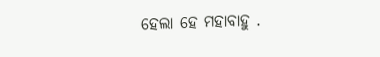ହେଲା ହେ ମହାବାହୁ .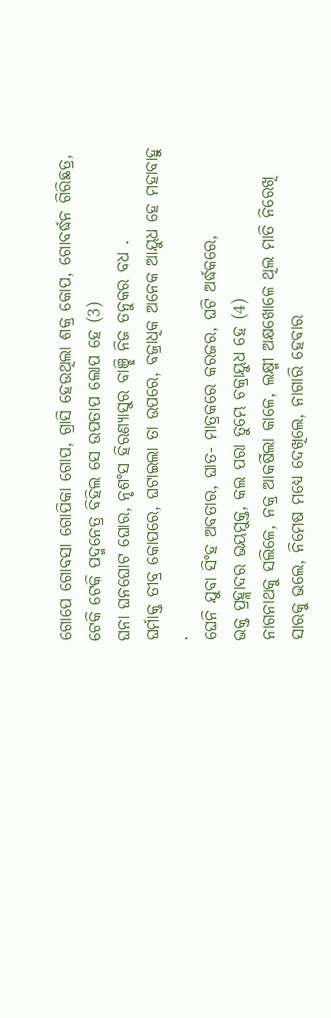ଗୋପେ ଗୋବସା ଗୋପିକା ଗୋପ, ଗ୍ରାସି ହେଉଥିଲା ଶକ୍ର କୋପ, ଗୋବର୍ଦ୍ଧନ ଗିରିଛତ୍ର,
ଟେକି ଟେକି ପଦ୍ମନେତ୍ର ବିହିଲ ସେ ଉପତାପ ଲୋପ ହେ (3)
ଘନା ଘନଘୋଟ ଘୋର, ନୃଶଂସ ହିରଣ୍ୟାସୁର ବାଞ୍ଛି ନିଜ ତନୁକର ବଧ .
ଘର୍ମାକ୍ତ ତୀବ୍ର କୋପରେ, ଘଟାଇଲା ତା ଉପରେ, ବଜ୍ରାଧିକ ଅନେକ ଆୟୁଧ ହେ ମହାବାହୁ .
ଘେନି ଯୁବା ସିଂହ ଅବତାର, ଘାତ- ମାତ୍ରକରେ କରଜର, ଘଟି ଅର୍ଦ୍ଧକରେ,
ଭକ୍ତ ପ୍ରହ୍ଲାଦର ଭୟମୁକ୍ତ, କଲ ପରା ତୁମ୍ଭେ ଚକ୍ରାୟୁଧ ହେ (4)
ନାଗନାଥକୁ ସଲିଳେ, ନକ୍ର ଆକର୍ଷିଲା କାଳେ, ଲକ୍ଷ୍ମୀ ଅକ୍ଷଖୋଳେ ଥିଲ ମାତି ନିରେଖି
ସାରକୁ ଭଲେ, ନିମେଷ ମଧ୍ୟେ ଦେଖିଲେ, ନାଗାରି ହେବାର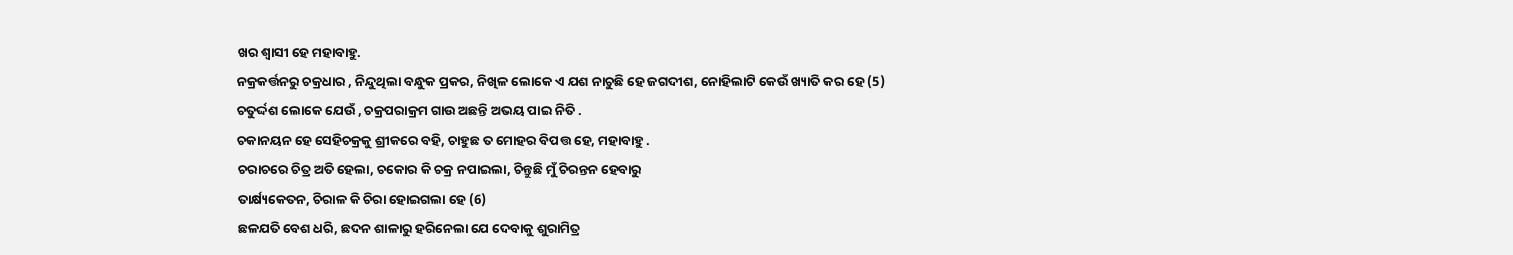ଖର ଶ୍ୱାସୀ ହେ ମହାବାହୁ.
ନକ୍ରକର୍ତ୍ତନରୁ ଚକ୍ରଧାର , ନିନ୍ଦୁଥିଲା ବନ୍ଧୁକ ପ୍ରକର, ନିଖିଳ ଲୋକେ ଏ ଯଶ ନାଚୁଛି ହେ ଜଗଦୀଶ, ନୋହିଲାଟି କେଉଁ ଖ୍ୟାତି କର ହେ (5)
ଚତୁର୍ଦ୍ଦଶ ଲୋକେ ଯେଉଁ , ଚକ୍ରପରାକ୍ରମ ଗାଉ ଅଛନ୍ତି ଅଭୟ ପାଇ ନିତି .
ଚକାନୟନ ହେ ସେହିଚକ୍ରକୁ ଶ୍ରୀକରେ ବହି, ଚାହୁଛ ତ ମୋହର ବିପତ୍ତ ହେ, ମହାବାହୁ .
ଚରାଚରେ ଚିତ୍ର ଅତି ହେଲା, ଚକୋର କି ଚକ୍ର ନପାଇଲା, ଚିନ୍ତୁଛି ମୁଁ ଚିରନ୍ତନ ହେବାରୁ
ତାର୍କ୍ଷ୍ୟକେତନ, ଚିରାଳ କି ଚିରା ହୋଇଗଲା ହେ (6)
ଛଳଯତି ବେଶ ଧରି, ଛଦନ ଶାଳାରୁ ହରିନେଲା ଯେ ଦେବାକୁ ଶୁରାମିତ୍ର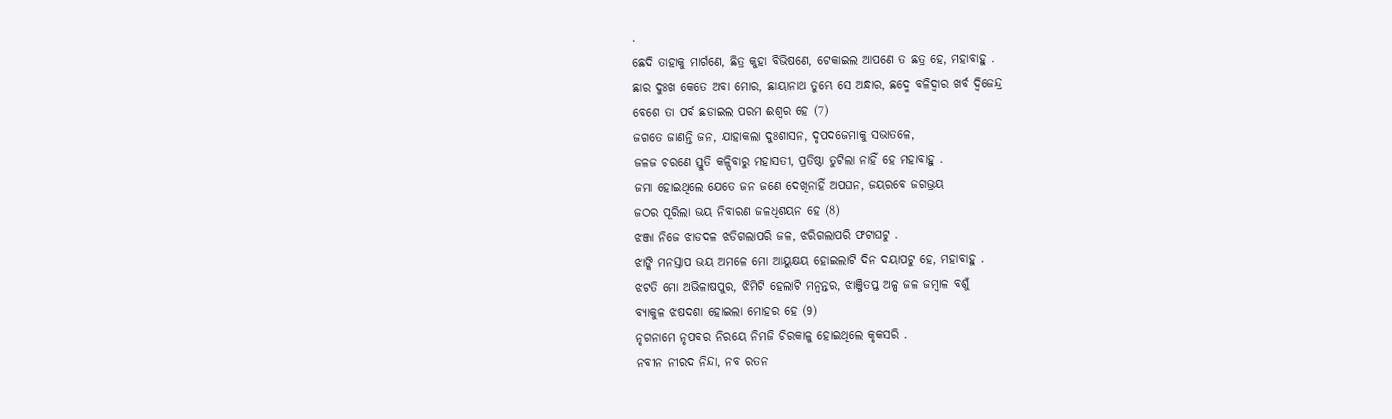.
ଛେଦି ତାହାକୁ ମାର୍ଗଣେ, ଛିତ୍ର କୁହା ବିଭିଷଣେ, ଟେକାଇଲ ଆପଣେ ତ ଛତ୍ର ହେ, ମହାବାହୁ .
ଛାର ଦୁଃଖ କେତେ ଅବା ମୋର, ଛାୟାନାଥ ତୁମ୍ଭେ ସେ ଅନ୍ଧାର, ଛଦ୍ମେ ବଳିଦ୍ୱାର ଖର୍ବ ଦ୍ୱିଜେନ୍ଦ୍ର
ବେଶେ ତା ପର୍ବ ଛଡାଇଲ ପରମ ଈଶ୍ୱର ହେ (7)
ଜଗତେ ଜାଣନ୍ତି ଜନ, ଯାହାକଲା ଦୁଃଶାସନ, ଦୃପଦଜେମାକୁ ସଭାତଳେ,
ଜଳଜ ଚରଣେ ସ୍ତୁତି କଳ୍ପିବାରୁ ମହାସତୀ, ପ୍ରତିଷ୍ଠା ତୁଟିଲା ନାହିଁ ହେ ମହାବାହୁ .
ଜମା ହୋଇଥିଲେ ଯେତେ ଜନ ଜଣେ ଦେଖିନାହିଁ ଅପଘନ, ଜୟରବେ ଜଗଭ୍ରୟ
ଜଠର ପୂରିଲା ଭୟ ନିବାରଣ ଜଳଧିଶୟନ ହେ (8)
ଝଞ୍ଜା ନିଜେ ଝାଡଦଳ ଝଡିଗଲାପରି ଜଳ, ଝରିଗଲାପରି ଫଟାଘଟୁ .
ଝାଙ୍କି ମନସ୍ତାପ ଭୟ ଅମଳେ ମୋ ଆୟୁକ୍ଷୟ ହୋଇଲାଟି ଦିନ ଦୟାପଟୁ ହେ, ମହାବାହୁ .
ଝଟତି ମୋ ଅଭିଳାଷପୁର, ଝିମିଟି ହେଲାଟି ମନ୍ୱନ୍ତର, ଝାଞ୍ଜିତପ୍ତ ଅଳ୍ପ ଜଳ ଜମ୍ବାଳ ବଶୁଁ
ବ୍ୟାକୁଳ ଝଷଦଶା ହୋଇଲା ମୋହର ହେ (9)
ନୃଗନାମେ ନୃପବର ନିରୟେ ନିମଜି ଚିରକାଳୁ ହୋଇଥିଲେ କୃକସରି .
ନବୀନ ନୀରଦ ନିନ୍ଦା, ନବ ରତନ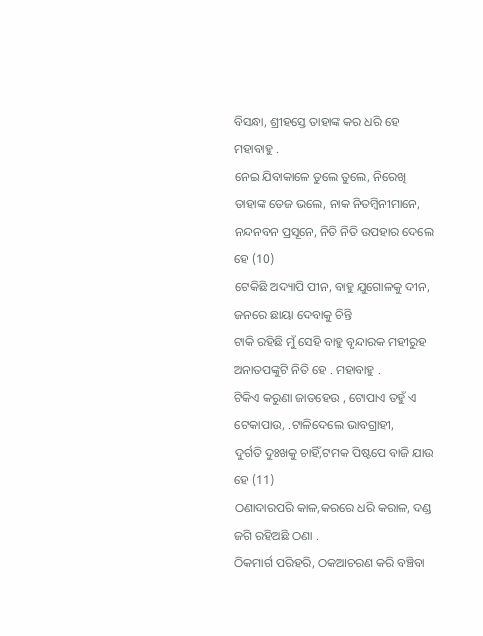ବିସନ୍ଧା, ଶ୍ରୀହସ୍ତେ ତାହାଙ୍କ କର ଧରି ହେ ମହାବାହୁ .
ନେଇ ଯିବାକାଳେ ତୁଲେ ତୁଲେ, ନିରେଖି ତାହାଙ୍କ ତେଜ ଭଲେ, ନାକ ନିତମ୍ବିନୀମାନେ,
ନନ୍ଦନବନ ପ୍ରସୂନେ, ନିତି ନିତି ଉପହାର ଦେଲେ ହେ (10)
ଟେକିଛି ଅଦ୍ୟାପି ପୀନ, ବାହୁ ଯୁଗୋଳକୁ ଦୀନ, ଜନରେ ଛାୟା ଦେବାକୁ ଚିନ୍ତି
ଟାକି ରହିଛି ମୁଁ ସେହି ବାହୁ ବୃନ୍ଦାରକ ମହୀରୁହ ଅନାତପଙ୍କୁଟି ନିତି ହେ . ମହାବାହୁ .
ଟିକିଏ କରୁଣା ଜାତହେଉ , ଟୋପାଏ ତହୁଁ ଏ ଟେକାପାଉ, .ଟାଳିଦେଲେ ଭାବଗ୍ରାହୀ,
ଦୁର୍ଗତି ଦୁଃଖକୁ ଚାହିଁ,ଟମକ ପିଷ୍ଟପେ ବାଜି ଯାଉ ହେ (11)
ଠଣାଦାରପରି କାଳ,କରରେ ଧରି କରାଳ, ଦଣ୍ଡ ଜଗି ରହିଅଛି ଠଣା .
ଠିକମାର୍ଗ ପରିହରି, ଠକଆଚରଣ କରି ବଞ୍ଚିବା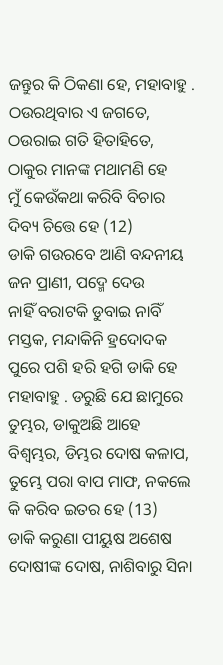ଜନ୍ତୁର କି ଠିକଣା ହେ, ମହାବାହୁ .
ଠଉରଥିବାର ଏ ଜଗତେ, ଠଉରାଇ ଗତି ହିତାହିତେ, ଠାକୁର ମାନଙ୍କ ମଥାମଣି ହେ
ମୁଁ କେଉଁକଥା କରିବି ବିଚାର ଦିବ୍ୟ ଚିତ୍ତେ ହେ (12)
ଡାକି ଗଉରବେ ଆଣି ବନ୍ଦନୀୟ ଜନ ପ୍ରାଣୀ, ପଦ୍ମେ ଦେଉ
ନାହିଁ ବରାଟକି ଡୁବାଇ ନାବିଁ ମସ୍ତକ, ମନ୍ଦାକିନି ହ୍ରଦୋଦକ ପୁରେ ପଶି ହରି ହଗି ଡାକି ହେ ମହାବାହୁ . ଡରୁଛି ଯେ ଛାମୁରେ ତୁମ୍ଭର, ଡାକୁଅଛି ଆହେ ବିଶ୍ୱମ୍ଭର, ଡିମ୍ଭର ଦୋଷ କଳାପ,
ତୁମ୍ଭେ ପରା ବାପ ମାଫ, ନକଲେ କି କରିବ ଇତର ହେ (13)
ଡାକି କରୁଣା ପୀୟୁଷ ଅଶେଷ ଦୋଷୀଙ୍କ ଦୋଷ, ନାଶିବାରୁ ସିନା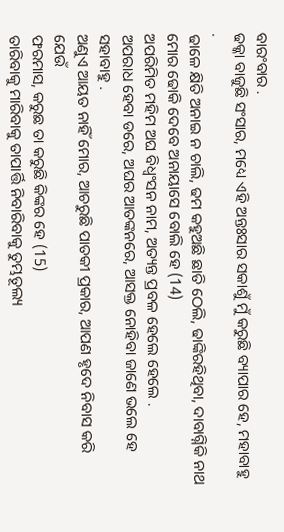ବାରଂବାର .
ଢକ୍କା ବାଜୁଛି ସଂସାର, ମଧ୍ୟେ ଏହି ଅନ୍ତଃସାର ସକାଶୁଁ ମୁଁ କରୁଛି ବ୍ୟାପାର ହେ, ମହାବାହୁ .
ଢାଳେ କ୍ଷିତି ଅନାଇ ନ ଚାଲି, ଢମ କହୁଅଛି ଛାତି ଠେଲି, ଢାଙ୍କିରହିଥିବା, ଦାବାଗ୍ନିକି ନାଥ
ମୋର ଢୋକି ଦେବେ ଅନାୟାସେ ବୋଲି ହେ (14)
ଅପରିମିତ ମହିମ ଅଘ ବିଧ୍ୱଂସନ ନାମ, ଅତ୍ୟନ୍ତ ପ୍ରବଳ ହେଲେ ହେଲେ .
ଅପରାଧ ହେବା ଡରେ, ଅଘର ଆତଙ୍କନରେ, ଆସକ୍ତ ନୋହିବା ଜାଣେ ଭଲେ ହେ ସହାବାହୁ .
ଅଣୁଏ ଆୟତ ନାହିଁ ମୋର, ଆଚରୁଛି ପାତକୀ ପ୍ରକାର, ଆପଣ ହୃଦେ ନିବାସ କରି ଯେଉଁ
ଫରମାସ, କରୁଛ ତା କରୁଛି କିଙ୍କର ହେ (15)
ତାରିବାକୁ ମାରିବାକୁ ତାପାର୍ତ୍ତି ନିବାରିବାକୁ ତୁମ୍ଭତୂଲ୍ୟ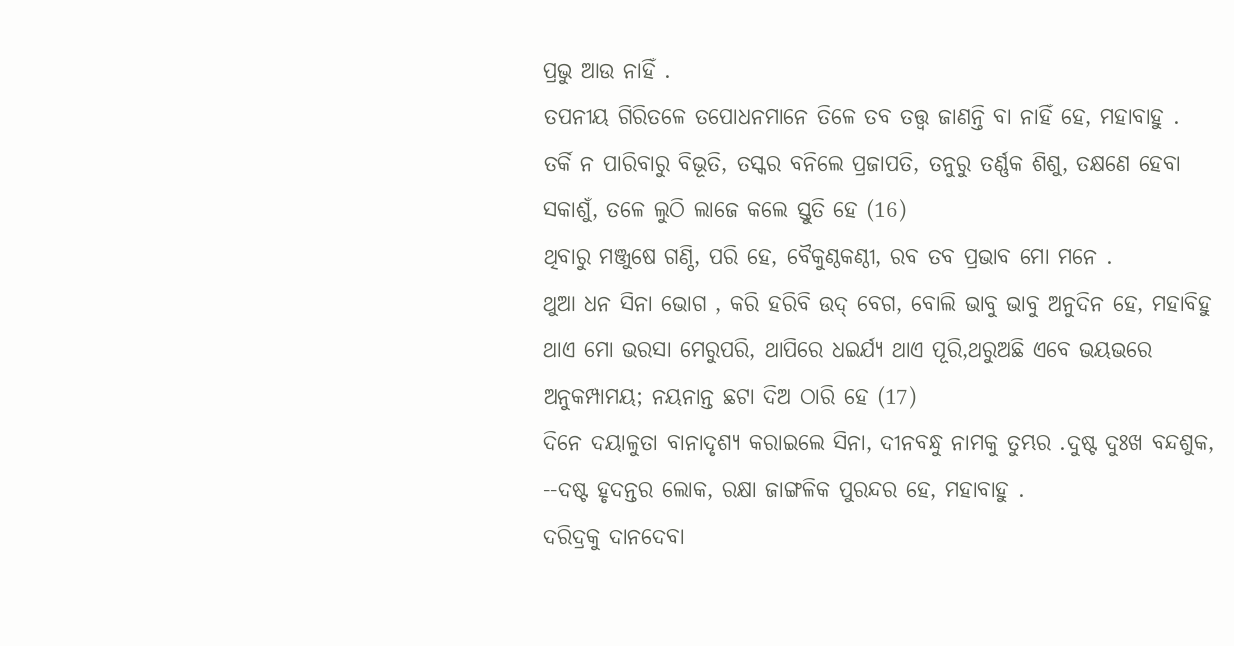ପ୍ରଭୁ ଆଉ ନାହିଁ .
ତପନୀୟ ଗିରିତଳେ ତପୋଧନମାନେ ତିଳେ ତବ ତତ୍ତ୍ୱ ଜାଣନ୍ତି ବା ନାହିଁ ହେ, ମହାବାହୁ .
ତର୍କି ନ ପାରିବାରୁ ବିଭୂତି, ତସ୍କର ବନିଲେ ପ୍ରଜାପତି, ତନୁରୁ ତର୍ଣ୍ଣକ ଶିଶୁ, ତକ୍ଷଣେ ହେବା
ସକାଶୁଁ, ତଳେ ଲୁଠି ଲାଜେ କଲେ ସ୍ତୁତି ହେ (16)
ଥିବାରୁ ମଞ୍ଜୁଷେ ଗଣ୍ଠି, ପରି ହେ, ବୈକୁଣ୍ଠକଣ୍ଠୀ, ରବ ତବ ପ୍ରଭାବ ମୋ ମନେ .
ଥୁଆ ଧନ ସିନା ଭୋଗ , କରି ହରିବି ଉଦ୍ ବେଗ, ବୋଲି ଭାବୁ ଭାବୁ ଅନୁଦିନ ହେ, ମହାବିହୁ
ଥାଏ ମୋ ଭରସା ମେରୁପରି, ଥାପିରେ ଧଇର୍ଯ୍ୟ ଥାଏ ପୂରି,ଥରୁଅଛି ଏବେ ଭୟଭରେ
ଅନୁକମ୍ପାମୟ; ନୟନାନ୍ତ ଛଟା ଦିଅ ଠାରି ହେ (17)
ଦିନେ ଦୟାଳୁତା ବାନାଦୃଶ୍ୟ କରାଇଲେ ସିନା, ଦୀନବନ୍ଧୁ ନାମକୁ ତୁମ୍ଭର .ଦୁଷ୍ଟ ଦୁଃଖ ବନ୍ଦଶୁକ,
--ଦଷ୍ଟ ହୃଦନ୍ତର ଲୋକ, ରକ୍ଷା ଜାଙ୍ଗଳିକ ପୁରନ୍ଦର ହେ, ମହାବାହୁ .
ଦରିଦ୍ରକୁ ଦାନଦେବା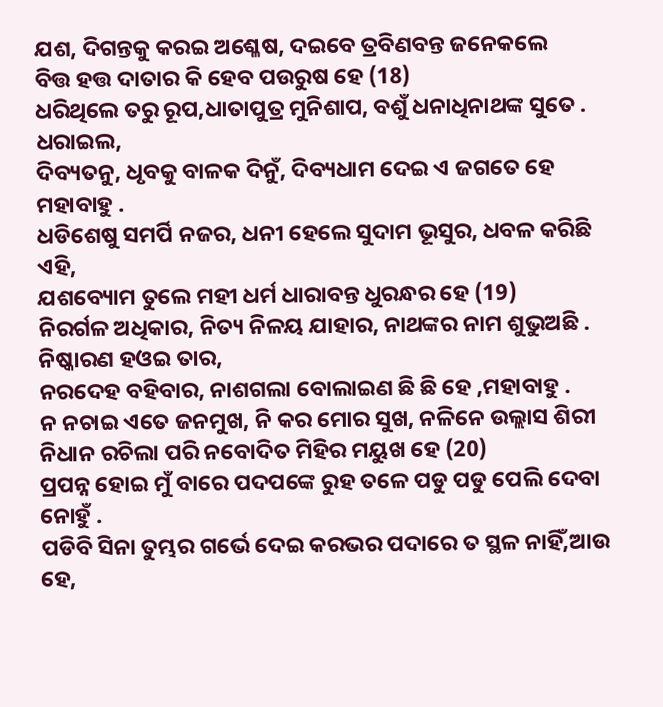ଯଶ, ଦିଗନ୍ତକୁ କରଇ ଅଶ୍ଳେଷ, ଦଇବେ ତ୍ରବିଣବନ୍ତ ଜନେକଲେ
ବିତ୍ତ ହତ୍ତ ଦାତାର କି ହେବ ପଉରୁଷ ହେ (18)
ଧରିଥିଲେ ତରୁ ରୂପ,ଧାତାପୁତ୍ର ମୁନିଶାପ, ବଶୁଁ ଧନାଧିନାଥଙ୍କ ସୁତେ . ଧରାଇଲ,
ଦିବ୍ୟତନୁ, ଧୃବକୁ ବାଳକ ଦିନୁଁ, ଦିବ୍ୟଧାମ ଦେଇ ଏ ଜଗତେ ହେ ମହାବାହୁ .
ଧଡିଶେଷୁ ସମର୍ପି ନଜର, ଧନୀ ହେଲେ ସୁଦାମ ଭୂସୁର, ଧବଳ କରିଛି ଏହି,
ଯଶବ୍ୟୋମ ତୁଲେ ମହୀ ଧର୍ମ ଧାରାବନ୍ତ ଧୁରନ୍ଧର ହେ (19)
ନିରର୍ଗଳ ଅଧିକାର, ନିତ୍ୟ ନିଳୟ ଯାହାର, ନାଥଙ୍କର ନାମ ଶୁଭୁଅଛି . ନିଷ୍କାରଣ ହଓଇ ତାର,
ନରଦେହ ବହିବାର, ନାଶଗଲା ବୋଲାଇଣ ଛି ଛି ହେ ,ମହାବାହୁ .
ନ ନଚାଇ ଏତେ ଜନମୁଖ, ନି କର ମୋର ସୁଖ, ନଳିନେ ଉଲ୍ଲାସ ଶିରୀ
ନିଧାନ ରଚିଲା ପରି ନବୋଦିତ ମିହିର ମୟୁଖ ହେ (20)
ପ୍ରପନ୍ନ ହୋଇ ମୁଁ ବାରେ ପଦପଙ୍କେ ରୁହ ତଳେ ପଡୁ ପଡୁ ପେଲି ଦେବା ନୋହୁଁ .
ପଡିବି ସିନା ତୁମ୍ଭର ଗର୍ଭେ ଦେଇ କରଭର ପଦାରେ ତ ସ୍ଥଳ ନାହିଁ,ଆଉ ହେ,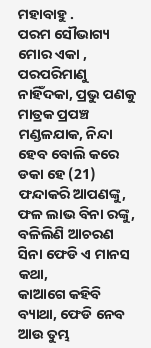ମହାବାହୁ .
ପରମ ସୌଭାଗ୍ୟ ମୋର ଏକା , ପରପରିମାଣୁ ନାହିଁଦକା, ପ୍ରଭୁ ପଣକୁ ମାତ୍ରକ ପ୍ରପଞ୍ଚ
ମଣ୍ଡଳଯାକ, ନିନ୍ଦା ହେବ ବୋଲି କରେ ଡକା ହେ (21)
ଫନ୍ଦାକରି ଆପଣଙ୍କୁ, ଫଳ ଲାଭ ବିନା ରଙ୍କୁ, ବଳିଲିଣି ଆଚରଣ ସିନା ଫେଡି ଏ ମାନସ କଥା,
କାଆଗେ କହିବି ବ୍ୟାଥା, ଫେଡି ନେବ ଆଉ ତୁମ୍ଭ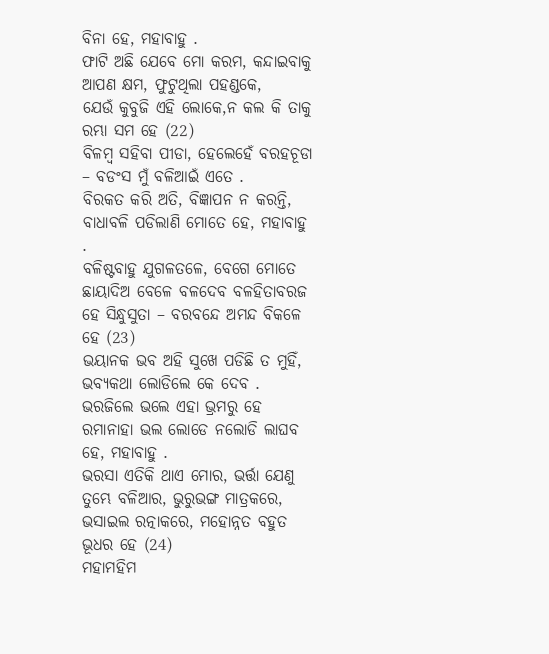ବିନା ହେ, ମହାବାହୁ .
ଫାଟି ଅଛି ଯେବେ ମୋ କରମ, କନ୍ଦାଇବାକୁ ଆପଣ କ୍ଷମ, ଫୁଟୁଥିଲା ପହଣ୍ଡକେ,
ଯେଉଁ କୁବୁଜି ଏହି ଲୋକେ,ନ କଲ କି ତାକୁ ରମ୍ଭା ସମ ହେ (22)
ବିଳମ୍ବ ସହିବା ପୀଡା, ହେଲେହେଁ ବରହଚୂଡା – ବଡଂସ ମୁଁ ବଳିଆଇଁ ଏତେ .
ବିରକତ କରି ଅତି, ବିଜ୍ଞାପନ ନ କରନ୍ତି, ବାଧାବଳି ପଡିଲାଣି ମୋତେ ହେ, ମହାବାହୁ .
ବଳିଷ୍ଟବାହୁ ଯୁଗଳତଳେ, ବେଗେ ମୋତେ ଛାୟାଦିଅ ବେଳେ ବଳଦେବ ବଳହିତାବରଜ
ହେ ସିନ୍ଧୁସୁତା – ବରବନ୍ଦେ ଅମନ୍ଦ ବିକଳେ ହେ (23)
ଭୟାନକ ଭବ ଅହି ସୁଖେ ପଡିଛି ତ ମୁହିଁ, ଭବ୍ୟକଥା ଲୋଡିଲେ କେ ଦେବ .
ଭରଜିଲେ ଭଲେ ଏହା ଭ୍ରମରୁ ହେ ରମାନାହା ଭଲ ଲୋଡେ ନଲୋଡି ଲାଘବ ହେ, ମହାବାହୁ .
ଭରସା ଏତିକି ଥାଏ ମୋର, ଭର୍ତ୍ତା ଯେଣୁ ତୁମ୍ଭେ ବଳିଆର, ଭୁରୁଭଙ୍ଗ ମାତ୍ରକରେ,
ଭସାଇଲ ରତ୍ନାକରେ, ମହୋନ୍ନତ ବହୁତ ଭୂଧର ହେ (24)
ମହାମହିମ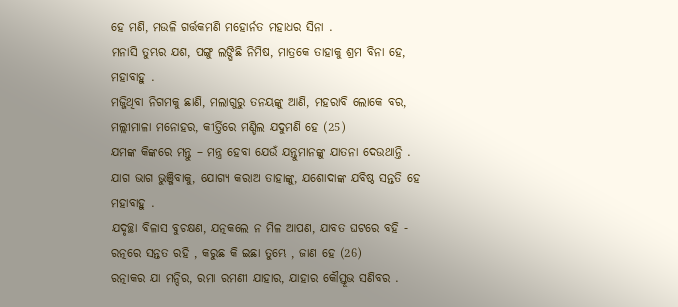ହେ ମଣି, ମଉଳି ଗର୍ତ୍ତକମଣି ମହୋର୍ନତ ମହାଧର ସିନା .
ମନାସି ତୁମ୍ଭର ଯଶ, ପଙ୍ଗୁ ଲଙ୍ଘିଛି ନିମିଷ, ମାତ୍ରକେ ତାହାକୁ ଶ୍ରମ ବିନା ହେ, ମହାବାହୁ .
ମଜ୍ଜିଥିବା ନିଗମକୁ ଛାଣି, ମଲାଗୁରୁ ତନୟଙ୍କୁ ଆଣି, ମହରାବି ଲୋକେ ବର, ମଲ୍ଲୀମାଳା ମନୋହର, କୀର୍ତ୍ତିରେ ମଣ୍ଡିଲ ଯଦୁମଣି ହେ (25)
ଯମଙ୍କ କିଙ୍କରେ ମନ୍ତୁ – ମନ୍ତ୍ର ହେବା ଯେଉଁ ଯନ୍ତୁମାନଙ୍କୁ ଯାତନା ଦେଉଥାନ୍ତି .
ଯାଗ ଭାଗ ଭୁଞ୍ଜିବାକୁ, ଯୋଗ୍ୟ କରାଅ ତାହାଙ୍କୁ, ଯଶୋଦାଙ୍କ ଯବିଷ୍ଠ ସନ୍ତତି ହେ ମହାବାହୁ .
ଯଦୃଚ୍ଛା ବିଳାସ ବୁଚକ୍ଷଣ, ଯତ୍ନକଲେ ନ ମିଳ ଆପଣ, ଯାବତ ଘଟରେ ବହି -
ରତ୍ନରେ ସନ୍ତତ ରହି , କରୁଛ କି ଇଛା ତୁମ୍ଭେ , ଜାଣ ହେ (26)
ରତ୍ନାକର ଯା ମନ୍ଦିର, ରମା ରମଣୀ ଯାହାର, ଯାହାର କୌସ୍ତୂଭ ସଣିବର .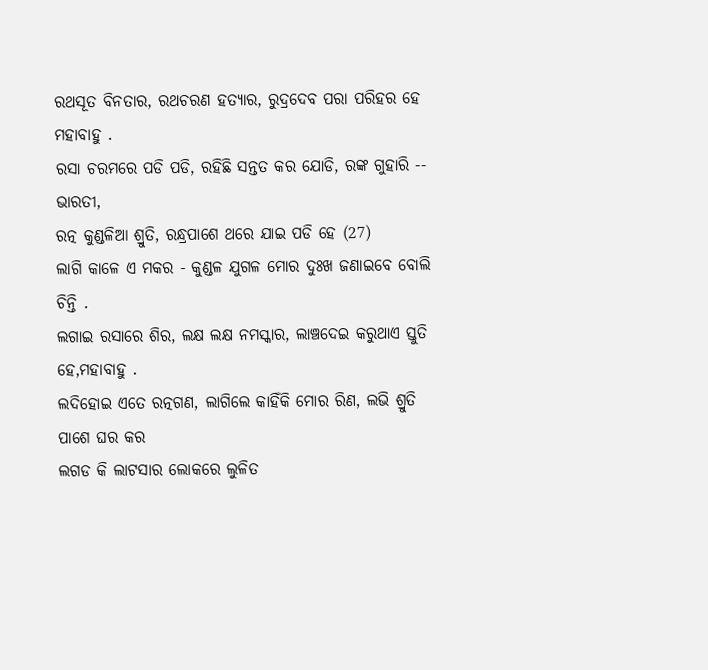ରଥସୂତ ବିନତାର, ରଥଚରଣ ହତ୍ୟାର, ରୁଦ୍ରଦେବ ପରା ପରିହର ହେ ମହାବାହୁ .
ରସା ଚରମରେ ପଡି ପଡି, ରହିଛି ସନ୍ତତ କର ଯୋଡି, ରଙ୍କ ଗୁହାରି -- ଭାରତୀ,
ରତ୍ନ କୁଣ୍ଡଳିଆ ଶ୍ରୁତି, ରନ୍ଧ୍ରପାଶେ ଥରେ ଯାଇ ପଡି ହେ (27)
ଲାଗି କାଳେ ଏ ମକର - କୁଣ୍ଡଳ ଯୁଗଳ ମୋର ଦୁଃଖ ଜଣାଇବେ ବୋଲି ଚିନ୍ତି .
ଲଗାଇ ରସାରେ ଶିର, ଲକ୍ଷ ଲକ୍ଷ ନମସ୍କାର, ଲାଞ୍ଚଦେଇ କରୁଥାଏ ସ୍ତୁତି ହେ,ମହାବାହୁ .
ଲଦିହୋଇ ଏତେ ରତ୍ନଗଣ, ଲାଗିଲେ କାହିଁକି ମୋର ରିଣ, ଲଭି ଶ୍ରୁତି ପାଶେ ଘର କର
ଲଗଡ କି ଲାଟସାର ଲୋକରେ ଲୁଳିତ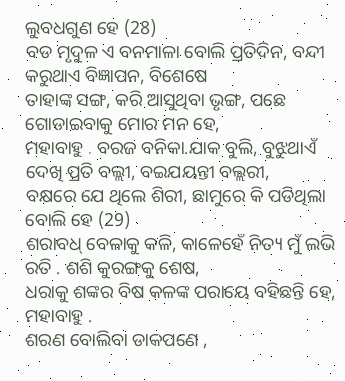ଲୁବଧଗୁଣ ହେ (28)
ବଡ ମୃଦୁଳ ଏ ବନମାଳା ବୋଲି ପ୍ରତିଦିନ, ବନ୍ଦୀ କରୁଥାଏ ବିଜ୍ଞାପନ, ବିଶେଷେ
ତାହାଙ୍କ ସଙ୍ଗ, କରି ଆସୁଥିବା ଭୃଙ୍ଗ, ପଛେ ଗୋଡାଇବାକୁ ମୋର ମନ ହେ,
ମହାବାହୁ . ବରଜ ବନିକା.ଯାକ ବୁଲି, ବୁଝୁଥାଏଁ ଦେଖି ପ୍ରତି ବଲ୍ଲୀ, ବଇଯୟନ୍ତୀ ବଲ୍ଲରୀ,
ବକ୍ଷରେ ଯେ ଥିଲେ ଶିରୀ, ଛାମୁରେ କି ପଡିଥିଲା ବୋଲି ହେ (29)
ଶରାବଧ୍ ବେଳାକୁ କଳି, କାଳେହେଁ ନିତ୍ୟ ମୁଁ ଲଭି ରତି . ଶଶି କୁରଙ୍ଗକୁ ଶେଷ,
ଧରାକୁ ଶଙ୍କର ବିଷ କଳଙ୍କ ପରାୟେ ବହିଛନ୍ତି ହେ, ମହାବାହୁ .
ଶରଣ ବୋଲିବା ଡାକପଣେ ,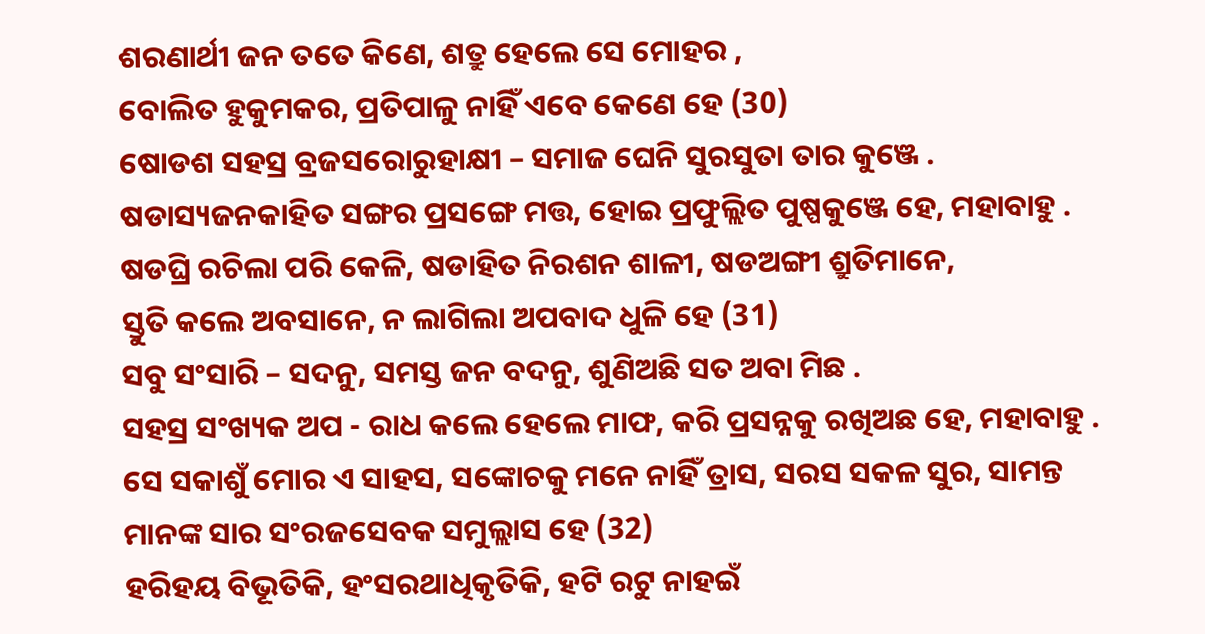ଶରଣାର୍ଥୀ ଜନ ତତେ କିଣେ, ଶତ୍ରୁ ହେଲେ ସେ ମୋହର ,
ବୋଲିତ ହୁକୁମକର, ପ୍ରତିପାଳୁ ନାହିଁ ଏବେ କେଣେ ହେ (30)
ଷୋଡଶ ସହସ୍ର ବ୍ରଜସରୋରୁହାକ୍ଷୀ – ସମାଜ ଘେନି ସୁରସୁତା ତାର କୁଞ୍ଜେ .
ଷଡାସ୍ୟଜନକାହିତ ସଙ୍ଗର ପ୍ରସଙ୍ଗେ ମତ୍ତ, ହୋଇ ପ୍ରଫୁଲ୍ଲିତ ପୁଷ୍ପକୁଞ୍ଜେ ହେ, ମହାବାହୁ .
ଷଡଘ୍ରି ରଚିଲା ପରି କେଳି, ଷଡାହିତ ନିରଶନ ଶାଳୀ, ଷଡଅଙ୍ଗୀ ଶ୍ରୁତିମାନେ,
ସ୍ତୁତି କଲେ ଅବସାନେ, ନ ଲାଗିଲା ଅପବାଦ ଧୁଳି ହେ (31)
ସବୁ ସଂସାରି – ସଦନୁ, ସମସ୍ତ ଜନ ବଦନୁ, ଶୁଣିଅଛି ସତ ଅବା ମିଛ .
ସହସ୍ର ସଂଖ୍ୟକ ଅପ - ରାଧ କଲେ ହେଲେ ମାଫ, କରି ପ୍ରସନ୍ନକୁ ରଖିଅଛ ହେ, ମହାବାହୁ .
ସେ ସକାଶୁଁ ମୋର ଏ ସାହସ, ସଙ୍କୋଚକୁ ମନେ ନାହିଁ ତ୍ରାସ, ସରସ ସକଳ ସୁର, ସାମନ୍ତ
ମାନଙ୍କ ସାର ସଂରଜସେବକ ସମୁଲ୍ଲାସ ହେ (32)
ହରିହୟ ବିଭୂତିକି, ହଂସରଥାଧିକୃତିକି, ହଟି ରଟୁ ନାହଇଁ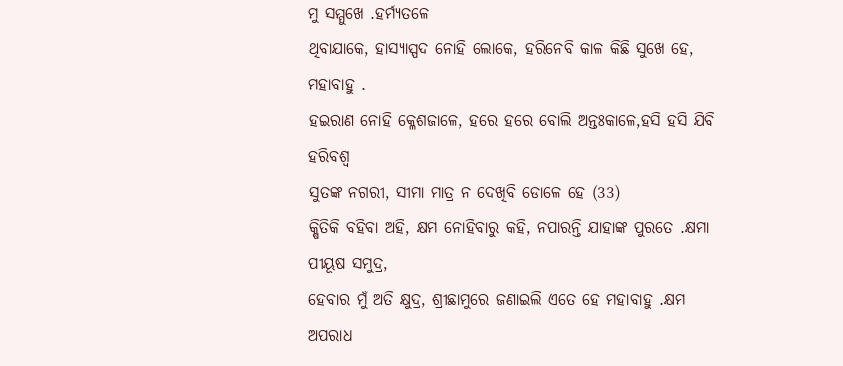ମୁ ସମ୍ମୁଖେ .ହର୍ମ୍ୟତଳେ
ଥିବାଯାକେ, ହାସ୍ୟାସ୍ପଦ ନୋହି ଲୋକେ, ହରିନେବି କାଳ କିଛି ସୁଖେ ହେ, ମହାବାହୁ .
ହଇରାଣ ନୋହି କ୍ଳେଶଜାଳେ, ହରେ ହରେ ବୋଲି ଅନ୍ତଃକାଳେ,ହସି ହସି ଯିବି ହରିବଶ୍ୱ
ସୁତଙ୍କ ନଗରୀ, ସୀମା ମାତ୍ର ନ ଦେଖିବି ଡୋଳେ ହେ (33)
କ୍ଷିତିକି ବହିବା ଅହି, କ୍ଷମ ନୋହିବାରୁ କହି, ନପାରନ୍ତି ଯାହାଙ୍କ ପୁରତେ .କ୍ଷମା ପୀୟୂଷ ସମୁଦ୍ର,
ହେବାର ମୁଁ ଅତି କ୍ଷୁଦ୍ର, ଶ୍ରୀଛାମୁରେ ଜଣାଇଲି ଏତେ ହେ ମହାବାହୁ .କ୍ଷମ ଅପରାଧ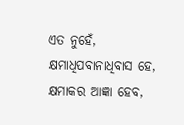ଏତ ନୁହେଁ,
କ୍ଷମାଧିପବାନାଧିବାସ ହେ, କ୍ଷମାକର ଆଜ୍ଞା ହେବ,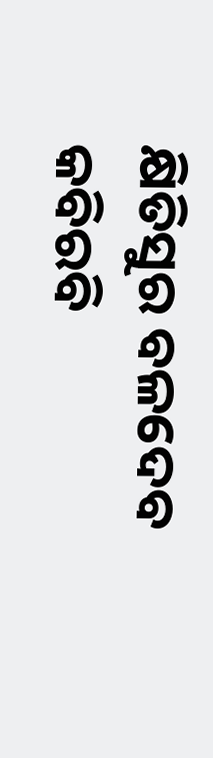କ୍ଷିତିସୁର ବଳଦେବ
କବିରବି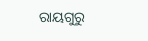ରାୟଗୁରୁ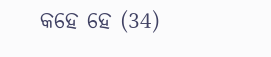କହେ ହେ (34)